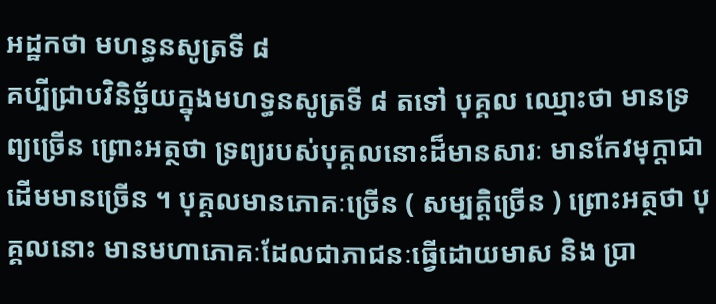អដ្ឋកថា មហន្ធនសូត្រទី ៨
គប្បីជ្រាបវិនិច្ឆ័យក្នុងមហទ្ធនសូត្រទី ៨ តទៅ បុគ្គល ឈ្មោះថា មានទ្រព្យច្រើន ព្រោះអត្ថថា ទ្រព្យរបស់បុគ្គលនោះដ៏មានសារៈ មានកែវមុក្តាជាដើមមានច្រើន ។ បុគ្គលមានភោគៈច្រើន ( សម្បត្តិច្រើន ) ព្រោះអត្ថថា បុគ្គលនោះ មានមហាភោគៈដែលជាភាជនៈធ្វើដោយមាស និង ប្រា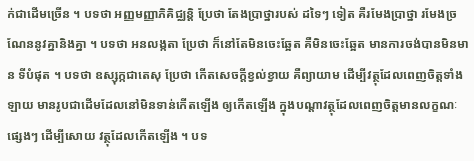ក់ជាដើមច្រើន ។ បទថា អញ្ញមញ្ញាភិគិជ្ឈន្តិ ប្រែថា តែងប្រាថ្នារបស់ ដទៃៗ ទៀត គឺរមែងប្រាថ្នា រមែងច្រណែននូវគ្នានិងគ្នា ។ បទថា អនលង្កតា ប្រែថា ក៏នៅតែមិនចេះឆ្អែត គឺមិនចេះឆ្អែត មានការចង់បានមិនមាន ទីបំផុត ។ បទថា ឧស្សុក្កជាតេសុ ប្រែថា កើតសេចក្តីខ្វល់ខ្វាយ គឺព្យាយាម ដើម្បីវត្ថុដែលពេញចិត្តទាំងឡាយ មានរូបជាដើមដែលនៅមិនទាន់កើតឡើង ឲ្យកើតឡើង ក្នុងបណ្តាវត្ថុដែលពេញចិត្តមានលក្ខណៈផ្សេងៗ ដើម្បីសោយ វត្ថុដែលកើតឡើង ។ បទ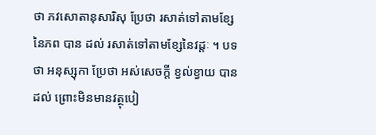ថា ភវសោតានុសារិសុ ប្រែថា រសាត់ទៅតាមខ្សែនៃភព បាន ដល់ រសាត់ទៅតាមខ្សែនៃវដ្តៈ ។ បទថា អនុស្សុកា ប្រែថា អស់សេចក្តី ខ្វល់ខ្វាយ បានដល់ ព្រោះមិនមានវត្ថុបៀ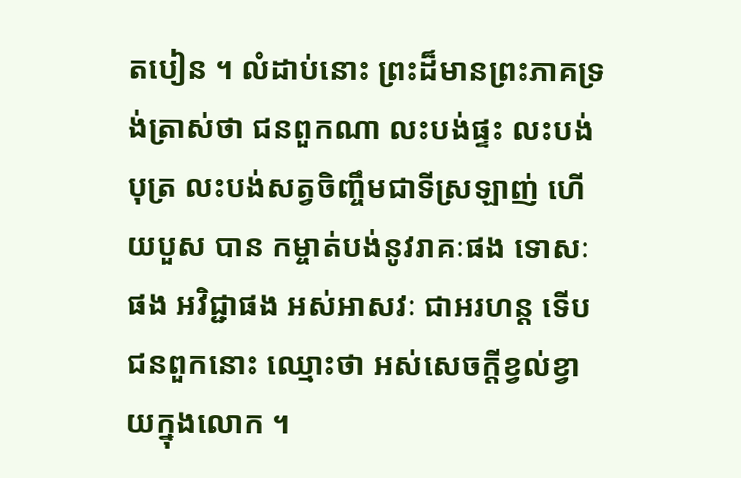តបៀន ។ លំដាប់នោះ ព្រះដ៏មានព្រះភាគទ្រង់ត្រាស់ថា ជនពួកណា លះបង់ផ្ទះ លះបង់បុត្រ លះបង់សត្វចិញ្ចឹមជាទីស្រឡាញ់ ហើយបួស បាន កម្ចាត់បង់នូវរាគៈផង ទោសៈផង អវិជ្ជាផង អស់អាសវៈ ជាអរហន្ត ទើប ជនពួកនោះ ឈ្មោះថា អស់សេចក្តីខ្វល់ខ្វាយក្នុងលោក ។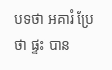បទថា អគារំ ប្រែថា ផ្ទះ បាន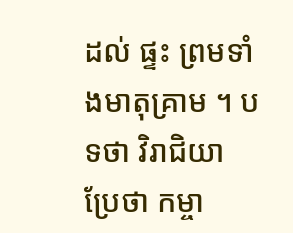ដល់ ផ្ទះ ព្រមទាំងមាតុគ្រាម ។ បទថា វិរាជិយា ប្រែថា កម្ចា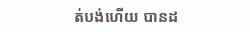ត់បង់ហើយ បានដ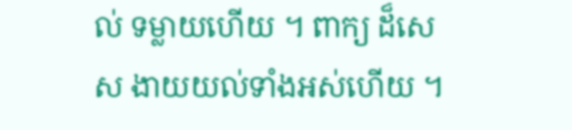ល់ ទម្លាយហើយ ។ ពាក្យ ដ៏សេស ងាយយល់ទាំងអស់ហើយ ។